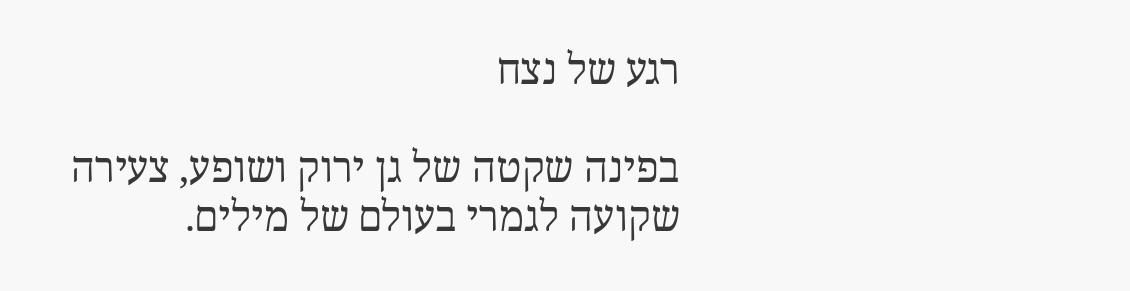רגע של נצח

בפינה שקטה של גן ירוק ושופע, צעירה שקועה לגמרי בעולם של מילים.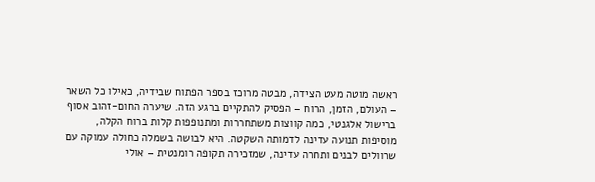ראשה מוטה מעט הצידה, מבטה מרוכז בספר הפתוח שבידיה, כאילו כל השאר – העולם, הזמן, הרוח – הפסיק להתקיים ברגע הזה. שיערה החום-זהוב אסוף ברישול אלגנטי, כמה קווצות משתחררות ומתנופפות קלות ברוח הקלה, מוסיפות תנועה עדינה לדמותה השקטה. היא לבושה בשמלה כחולה עמוקה עם שרוולים לבנים ותחרה עדינה, שמזכירה תקופה רומנטית – אולי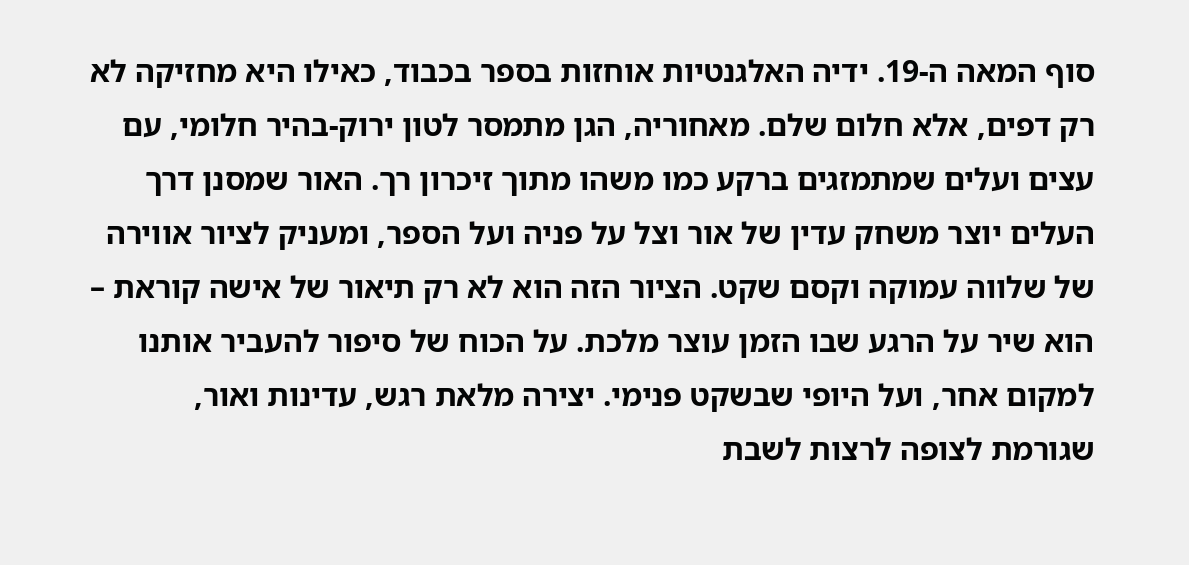סוף המאה ה-19. ידיה האלגנטיות אוחזות בספר בכבוד, כאילו היא מחזיקה לא רק דפים, אלא חלום שלם. מאחוריה, הגן מתמסר לטון ירוק-בהיר חלומי, עם עצים ועלים שמתמזגים ברקע כמו משהו מתוך זיכרון רך. האור שמסנן דרך העלים יוצר משחק עדין של אור וצל על פניה ועל הספר, ומעניק לציור אווירה של שלווה עמוקה וקסם שקט. הציור הזה הוא לא רק תיאור של אישה קוראת – הוא שיר על הרגע שבו הזמן עוצר מלכת. על הכוח של סיפור להעביר אותנו למקום אחר, ועל היופי שבשקט פנימי. יצירה מלאת רגש, עדינות ואור, שגורמת לצופה לרצות לשבת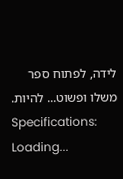לידה, לפתוח ספר משלו ופשוט... להיות.
Specifications:
Loading...